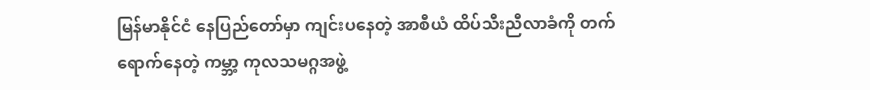မြန်မာနိုင်ငံ နေပြည်တော်မှာ ကျင်းပနေတဲ့ အာစီယံ ထိပ်သီးညီလာခံကို တက်ရောက်နေတဲ့ ကမ္ဘာ့ ကုလသမဂ္ဂအဖွဲ့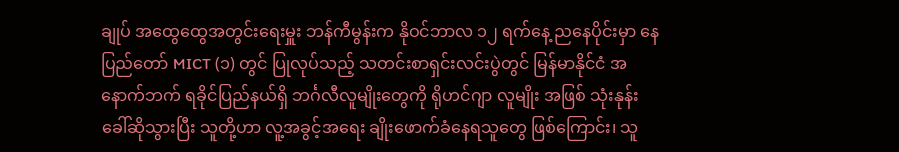ချုပ် အထွေထွေအတွင်းရေးမှူး ဘန်ကီမွန်းက နိုဝင်ဘာလ ၁၂ ရက်နေ့ ညနေပိုင်းမှာ နေပြည်တော် MICT (၁) တွင် ပြုလုပ်သည့် သတင်းစာရှင်းလင်းပွဲတွင် မြန်မာနိုင်ငံ အနောက်ဘက် ရခိုင်ပြည်နယ်ရှိ ဘင်္ဂလီလူမျိုးတွေကို ရိုဟင်ဂျာ လူမျိုး အဖြစ် သုံးနုန်းခေါ်ဆိုသွားပြီး သူတို့ဟာ လူ့အခွင့်အရေး ချိုးဖောက်ခံနေရသူတွေ ဖြစ်ကြောင်း၊ သူ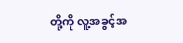တို့ကို လူ့အခွင့်အ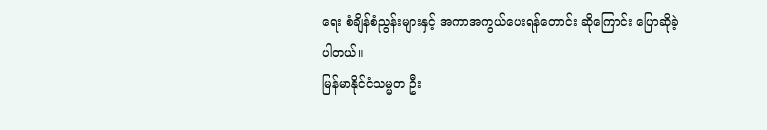ရေး စံချိန်စံညွန်းများနှင့် အကာအကွယ်ပေးရန်တောင်း ဆိုကြောင်း ပြောဆိုခဲ့ပါတယ်။
မြန်မာနိုင်ငံသမ္မတ ဦး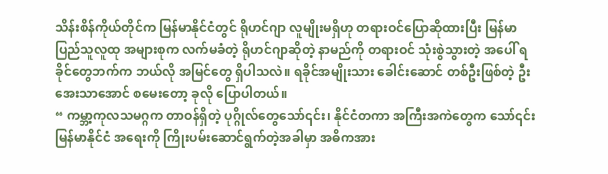သိန်းစိန်ကိုယ်တိုင်က မြန်မာနိုင်ငံတွင် ရိုဟင်ဂျာ လူမျိုးမရှိဟု တရားဝင်ပြောဆိုထားပြီး မြန်မာ ပြည်သူလူထု အများစုက လက်မခံတဲ့ ရိုဟင်ဂျာဆိုတဲ့ နာမည်ကို တရားဝင် သုံးစွဲသွားတဲ့ အပေါ် ရခိုင်တွေဘက်က ဘယ်လို အမြင်တွေ ရှိပါသလဲ။ ရခိုင်အမျိုးသား ခေါင်းဆောင် တစ်ဦးဖြစ်တဲ့ ဦးအေးသာအောင် စမေးတော့ ခုလို ပြောပါတယ်။
“ ကမ္ဘာ့ကုလသမဂ္ဂက တာဝန်ရှိတဲ့ ပုဂ္ဂိုလ်တွေသော်၎င်း၊ နိုင်ငံတကာ အကြီးအကဲတွေက သော်၎င်း မြန်မာနိုင်ငံ အရေးကို ကြိုးပမ်းဆောင်ရွက်တဲ့အခါမှာ အဓိကအား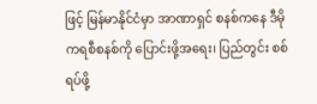ဖြင့် မြန်မာနိုင်ငံမှာ အာဏာရှင် စနစ်ကနေ ဒီမိုကရစီစနစ်ကို ပြောင်းဖို့အရေး၊ ပြည်တွင်း စစ်ရပ်ဖို့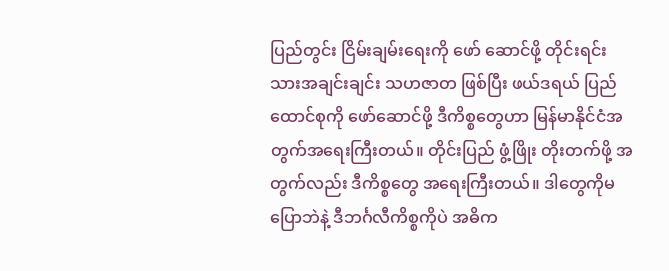ပြည်တွင်း ငြိမ်းချမ်းရေးကို ဖော် ဆောင်ဖို့ တိုင်းရင်းသားအချင်းချင်း သဟဇာတ ဖြစ်ပြီး ဖယ်ဒရယ် ပြည်ထောင်စုကို ဖော်ဆောင်ဖို့ ဒီကိစ္စတွေဟာ မြန်မာနိုင်ငံအတွက်အရေးကြီးတယ်။ တိုင်းပြည် ဖွံ့ဖြိုး တိုးတက်ဖို့ အတွက်လည်း ဒီကိစ္စတွေ အရေးကြီးတယ်။ ဒါတွေကိုမပြောဘဲနဲ့ ဒီဘင်္ဂလီကိစ္စကိုပဲ အဓိက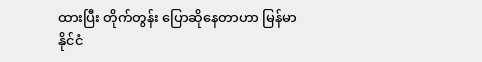ထားပြီး တိုက်တွန်း ပြောဆိုနေတာဟာ မြန်မာနိုင်ငံ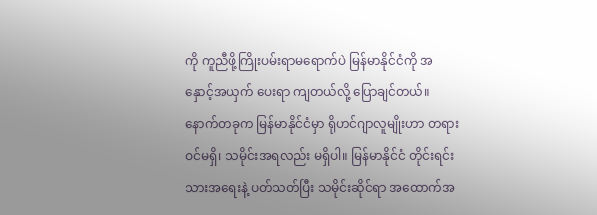ကို ကူညီဖို့ကြိုးပမ်းရာမရောက်ပဲ မြန်မာနိုင်ငံကို အနှောင့်အယှက် ပေးရာ ကျတယ်လို့ ပြောချင်တယ်။ နောက်တခုက မြန်မာနိုင်ငံမှာ ရိုဟင်ဂျာလူမျိုးဟာ တရားဝင်မရှိ၊ သမိုင်းအရလည်း မရှိပါ။ မြန်မာနိုင်ငံ တိုင်းရင်းသားအရေးနဲ့ ပတ်သတ်ပြီး သမိုင်းဆိုင်ရာ အထောက်အ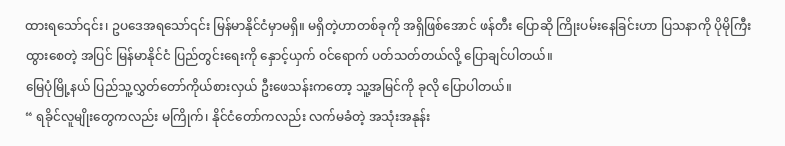ထားရသော်၎င်း၊ ဥပဒေအရသော်၎င်း မြန်မာနိုင်ငံမှာမရှိ။ မရှိတဲ့ဟာတစ်ခုကို အရှိဖြစ်အောင် ဖန်တီး ပြောဆို ကြိုးပမ်းနေခြင်းဟာ ပြသနာကို ပိုမိုကြီးထွားစေတဲ့ အပြင် မြန်မာနိုင်ငံ ပြည်တွင်းရေးကို နှောင့်ယှက် ၀င်ရောက် ပတ်သတ်တယ်လို့ ပြောချင်ပါတယ်။
မြေပုံမြို့နယ် ပြည်သူ့လွှတ်တော်ကိုယ်စားလှယ် ဦးဖေသန်းကတော့ သူ့အမြင်ကို ခုလို ပြောပါတယ်။
“ ရခိုင်လူမျိုးတွေကလည်း မကြိုက်၊ နိုင်ငံတော်ကလည်း လက်မခံတဲ့ အသုံးအနုန်း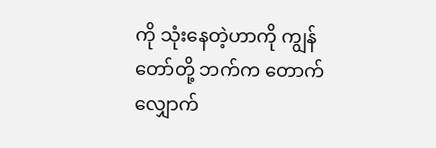ကို သုံးနေတဲ့ဟာကို ကျွန်တော်တို့ ဘက်က တောက်လျှောက်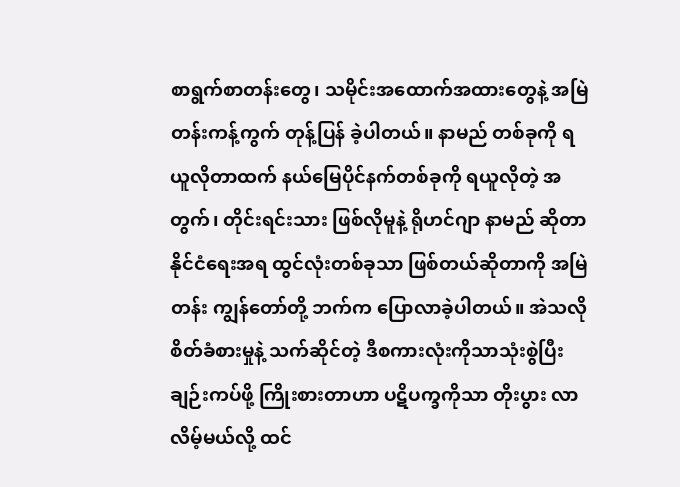စာရွက်စာတန်းတွေ၊ သမိုင်းအထောက်အထားတွေနဲ့ အမြဲတန်းကန့်ကွက် တုန့်ပြန် ခဲ့ပါတယ်။ နာမည် တစ်ခုကို ရယူလိုတာထက် နယ်မြေပိုင်နက်တစ်ခုကို ရယူလိုတဲ့ အတွက်၊ တိုင်းရင်းသား ဖြစ်လိုမူနဲ့ ရိုဟင်ဂျာ နာမည် ဆိုတာ နိုင်ငံရေးအရ ထွင်လုံးတစ်ခုသာ ဖြစ်တယ်ဆိုတာကို အမြဲတန်း ကျွန်တော်တို့ ဘက်က ပြောလာခဲ့ပါတယ်။ အဲသလို စိတ်ခံစားမှုနဲ့ သက်ဆိုင်တဲ့ ဒီစကားလုံးကိုသာသုံးစွဲပြီး ချဉ်းကပ်ဖို့ ကြိုးစားတာဟာ ပဋိပက္ခကိုသာ တိုးပွား လာလိမ့်မယ်လို့ ထင်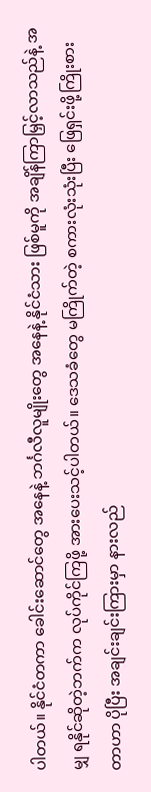ပါတယ်။ နိုင်ငံတကာ ခေါင်းဆောင်တွေ အနေနဲ့ ဘင်္ဂလီလူမျိုးတွေ အနေနဲ့ နိုင်ငံသား ဖြစ်မူကို အချိန်ကြာမြှင့်လာသည်နဲ့ အမျှ ရနိုင်ဆိုတဲ့ဘက်က လုပ်ကိုင်ကြဖို့ အားပေးသင့်ပါတယ်။ ဒေသခံတွေ မကြိုက်တဲ့ စကားလုံးသုံးပြီး ဖြေရှင်းဖို့ကြိုးစားတာဟာ ပိုပြီး အချင်းချင်းကြားမှာ နားလည်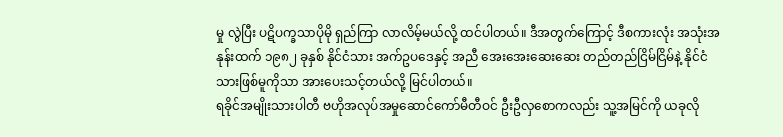မှု လွဲပြီး ပဋိပက္ခသာပိုမို ရှည်ကြာ လာလိမ့်မယ်လို့ ထင်ပါတယ်။ ဒီအတွက်ကြောင့် ဒီစကားလုံး အသုံးအနုန်းထက် ၁၉၈၂ ခုနှစ် နိုင်ငံသား အက်ဥပဒေနှင့် အညီ အေးအေးဆေးဆေး တည်တည်ငြိမ်ငြိမ်နဲ့ နိုင်ငံသားဖြစ်မူကိုသာ အားပေးသင့်တယ်လို့ မြင်ပါတယ်။
ရခိုင်အမျိုးသားပါတီ ဗဟိုအလုပ်အမှုဆောင်ကော်မီတီဝင် ဦးဦလှစောကလည်း သူ့အမြင်ကို ယခုလို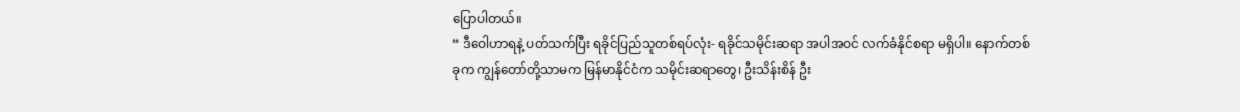ပြောပါတယ်။
“ ဒီဝေါဟာရနဲ့ ပတ်သက်ပြီး ရခိုင်ပြည်သူတစ်ရပ်လုံး- ရခိုင်သမိုင်းဆရာ အပါအဝင် လက်ခံနိုင်စရာ မရှိပါ။ နောက်တစ်ခုက ကျွန်တော်တို့သာမက မြန်မာနိုင်ငံက သမိုင်းဆရာတွေ၊ ဦးသိန်းစိန် ဦး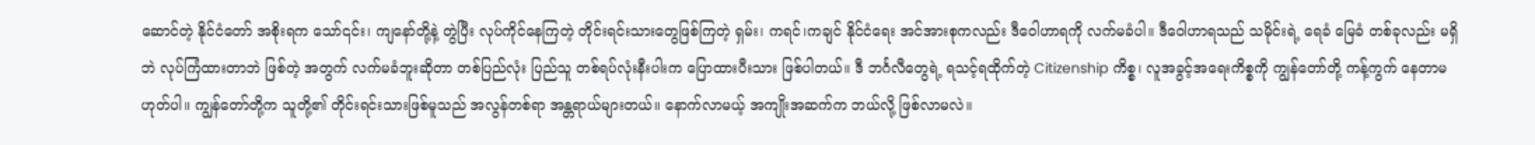ဆောင်တဲ့ နိုင်ငံတော် အစိုးရက သော်၎င်း၊ ကျနော်တို့နဲ့ တွဲပြီး လုပ်ကိုင်နေကြတဲ့ တိုင်းရင်းသားတွေဖြစ်ကြတဲ့ ရှမ်း၊ ကရင်၊ကချင် နိုင်ငံရေး အင်အားစုကလည်း ဒီဝေါဟာရကို လက်မခံပါ။ ဒီဝေါဟာရသည် သမိုင်းရဲ့ ရေခံ မြေခံ တစ်ခုလည်း မရှိဘဲ လုပ်ကြံထားတာဘဲ ဖြစ်တဲ့ အတွက် လက်မခံဘူးဆိုတာ တစ်ပြည်လုံး ပြည်သူ တစ်ရပ်လုံးနီးပါးက ပြောထားပီးသား ဖြစ်ပါတယ်။ ဒီ ဘင်္ဂလီတွေရဲ့ ရသင့်ရထိုက်တဲ့ Citizenship ကိစ္စ၊ လူအခွင့်အရေးကိစ္စကို ကျွန်တော်တို့ ကန့်ကွက် နေတာမဟုတ်ပါ။ ကျွန်တော်တို့က သူတို့၏ တိုင်းရင်းသားဖြစ်မူသည် အလွန်တစ်ရာ အန္တရာယ်များတယ်။ နောက်လာမယ့် အကျိုးအဆက်က ဘယ်လို့ ဖြစ်လာမလဲ။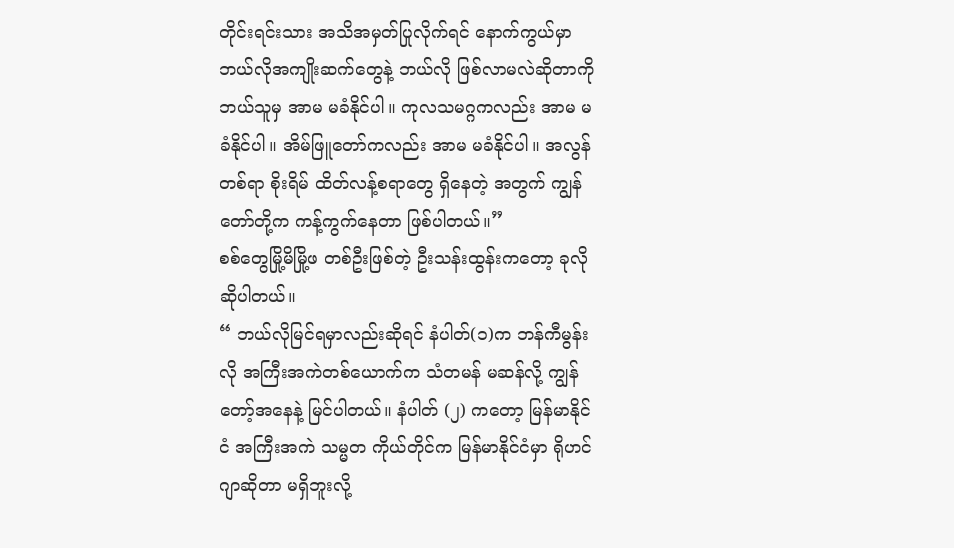တိုင်းရင်းသား အသိအမှတ်ပြုလိုက်ရင် နောက်ကွယ်မှာ ဘယ်လိုအကျိုးဆက်တွေနဲ့ ဘယ်လို ဖြစ်လာမလဲဆိုတာကို ဘယ်သူမှ အာမ မခံနိုင်ပါ။ ကုလသမဂ္ဂကလည်း အာမ မခံနိုင်ပါ။ အိမ်ဖြူတော်ကလည်း အာမ မခံနိုင်ပါ။ အလွန်တစ်ရာ စိုးရိမ် ထိတ်လန့်စရာတွေ ရှိနေတဲ့ အတွက် ကျွန်တော်တို့က ကန့်ကွက်နေတာ ဖြစ်ပါတယ်။”
စစ်တွေမြို့မိမြို့ဖ တစ်ဦးဖြစ်တဲ့ ဦးသန်းထွန်းကတော့ ခုလို ဆိုပါတယ်။
“ ဘယ်လိုမြင်ရမှာလည်းဆိုရင် နံပါတ်(၁)က ဘန်ကီမွန်းလို အကြီးအကဲတစ်ယောက်က သံတမန် မဆန်လို့ ကျွန်တော့်အနေနဲ့ မြင်ပါတယ်။ နံပါတ် (၂) ကတော့ မြန်မာနိုင်ငံ အကြီးအကဲ သမ္မတ ကိုယ်တိုင်က မြန်မာနိုင်ငံမှာ ရိုဟင်ဂျာဆိုတာ မရှိဘူးလို့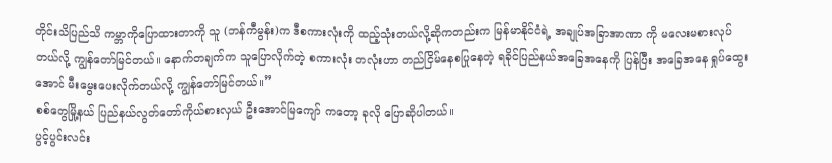တိုင်းသိပြည်သိ ကမ္ဘာကိုပြောထားတာကို သူ (ဘန်ကီမွန်း)က ဒီစကားလုံးကို ထည့်သုံးတယ်လို့ဆိုကတည်းက မြန်မာနိုင်ငံရဲ့ အချုပ်အခြာအာဏာ ကို မလေးမစားလုပ်တယ်လို့ ကျွန်တော်မြင်တယ်။ နောက်တချက်က သူပြောလိုက်တဲ့ စကားလုံး တလုံးဟာ တည်ငြိမ်နေစပြုနေတဲ့ ရခိုင်ပြည်နယ်အခြေအနေကို ပြန်ပြီး အခြေအနေ ရှုပ်ထွေးအောင် မီးမွေးပေးလိုက်တယ်လို့ ကျွန်တော်မြင်တယ်။”
စစ်တွေမြို့နယ် ပြည်နယ်လွတ်တော်ကိုယ်စားလှယ် ဦးအောင်မြကျော် ကတော့ ခုလို ပြောဆိုပါတယ်။
ပွင့်ပွင်းလင်း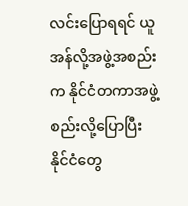လင်းပြောရရင် ယူအန်လို့အဖွဲ့အစည်းက နိုင်ငံတကာအဖွဲ့စည်းလို့ပြောပြီး နိုင်ငံတွေ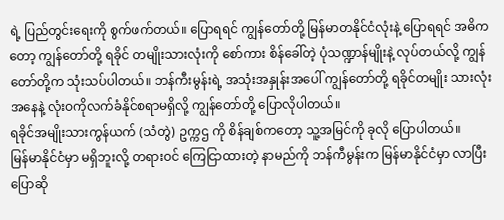ရဲ့ ပြည်တွင်းရေးကို စွက်ဖက်တယ်။ ပြောရရင် ကျွန်တော်တို့ မြန်မာတနိုင်ငံလုံးနဲ့ ပြောရရင် အဓိက တော့ ကျွန်တော်တို့ ရခိုင် တမျိုးသားလုံးကို စော်ကား စိန်ခေါ်တဲ့ ပုံသဏ္ဍာန်မျိုးနဲ့ လုပ်တယ်လို့ ကျွန်တော်တို့က သုံးသပ်ပါတယ်။ ဘန်ကီးမွန်းရဲ့ အသုံးအနှုန်းအပေါ် ကျွန်တော်တို့ ရခိုင်တမျိုး သားလုံး အနေနဲ့ လုံးဝကိုလက်ခံနိုင်စရာမရှိလို့ ကျွန်တော်တို့ ပြောလိုပါတယ်။
ရခိုင်အမျိုးသားကွန်ယက် (သံတွဲ) ဥက္ကဌ ကို စိန်ချစ်ကတော့ သူ့အမြင်ကို ခုလို ပြောပါတယ်။
မြန်မာနိုင်ငံမှာ မရှိဘူးလို့ တရားဝင် ကြေငြာထားတဲ့ နာမည်ကို ဘန်ကီမွန်းက မြန်မာနိုင်ငံမှာ လာပြီး ပြောဆို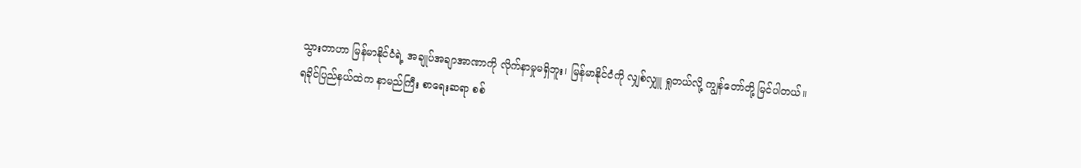သွားတာဟာ မြန်မာနိုင်ငံရဲ့ အချုပ်အချာအာဏာကို လိုက်နာမှုမရှိဘူး၊ မြန်မာနိုင်ငံကို လျှစ်လျှူ ရှုတယ်လို့ ကျွန်တော်တို့ မြင်ပါတယ်။
ရခိုင်ပြည်နယ်ထဲက နာမည်ကြီး စာရေးဆရာ စစ်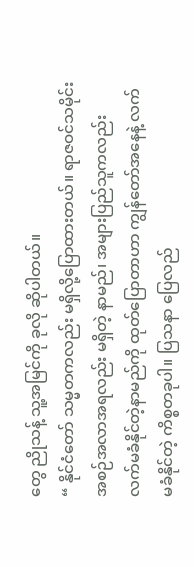တွေ ညိုသန့် သူ့အမြင်ကို ခုလို ဆိုပါတယ်။
“ နိုင်ငံတော် သမ္မတကလည်း မရှိလို့ပြောထားတယ်။ ရာဇဝင်သမိုင်း အစဉ်အလာအရလည်း မရှိတဲ့ နာမည်၊ အများပြည်သူကလည်း လက်မခံနိုင်တဲ့နာမည်ကို ထုတ်ပြောတာဟာ ကျွန်တော်အနေနဲ့ လက်မခံနိုင်တဲ့ ကိစ္စတခုပါ။ ပြသနာ ပြေလည်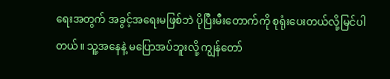ရေးအတွက် အခွင့်အရေးမဖြစ်ဘဲ ပိုပြီးမီးတောက်ကို စုရုံးပေးတယ်လို့မြင်ပါတယ်။ သူ့အနေနဲ့ မပြောအပ်ဘူးလို့ ကျွန်တော်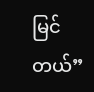မြင်တယ်”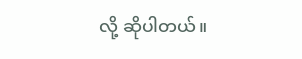လို့ ဆိုပါတယ်။